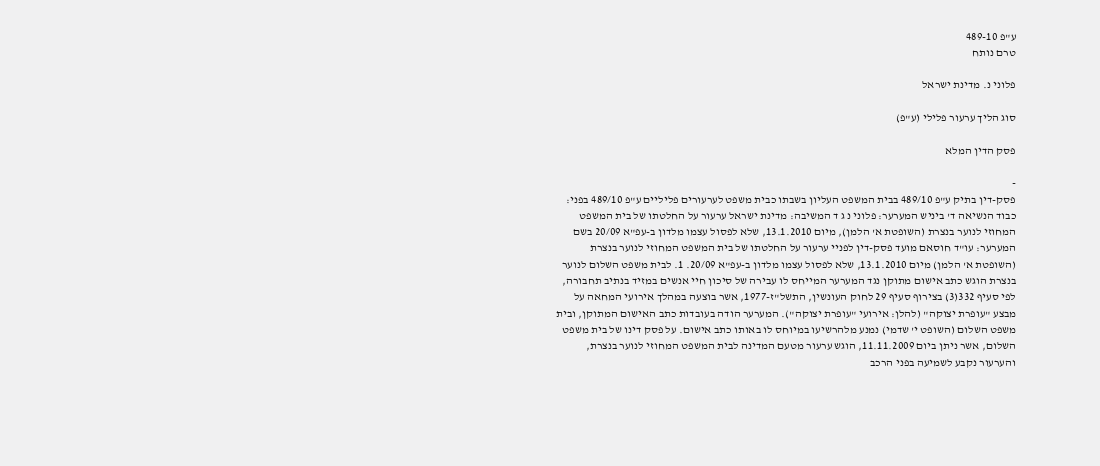ע"פ 489-10
טרם נותח

פלוני נ. מדינת ישראל

סוג הליך ערעור פלילי (ע"פ)

פסק הדין המלא

-
פסק-דין בתיק ע"פ 489/10 בבית המשפט העליון בשבתו כבית משפט לערעורים פליליים ע"פ 489/10 בפני: כבוד הנשיאה ד' ביניש המערער: פלוני נ ג ד המשיבה: מדינת ישראל ערעור על החלטתו של בית המשפט המחוזי לנוער בנצרת (השופטת א' הלמן), מיום 13.1.2010, שלא לפסול עצמו מלדון ב-עפ"א 20/09 בשם המערער: עו"ד חוסאם מועד פסק-דין לפניי ערעור על החלטתו של בית המשפט המחוזי לנוער בנצרת (השופטת א' הלמן) מיום 13.1.2010, שלא לפסול עצמו מלדון ב-עפ"א 20/09. 1. לבית משפט השלום לנוער בנצרת הוגש כתב אישום מתוקן נגד המערער המייחס לו עבירה של סיכון חיי אנשים במזיד בנתיב תחבורה, לפי סעיף 332(3) בצירוף סעיף 29 לחוק העונשין, התשל"ז-1977, אשר בוצעה במהלך אירועי המחאה על מבצע "עופרת יצוקה" (להלן: אירועי "עופרת יצוקה"). המערער הודה בעובדות כתב האישום המתוקן, ובית משפט השלום (השופט י' שדמי) נמנע מלהרשיעו במיוחס לו באותו כתב אישום. על פסק דינו של בית משפט השלום, אשר ניתן ביום 11.11.2009, הוגש ערעור מטעם המדינה לבית המשפט המחוזי לנוער בנצרת, והערעור נקבע לשמיעה בפני הרכב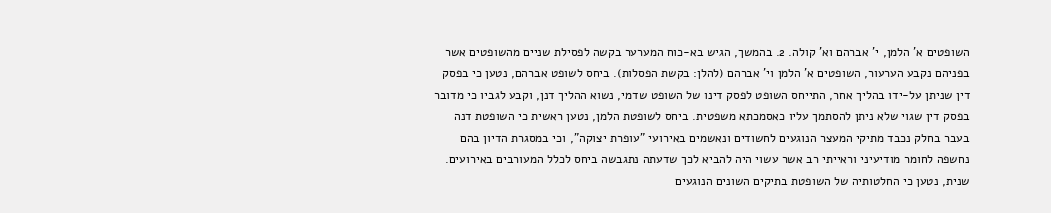השופטים א' הלמן, י' אברהם וא' קולה. 2. בהמשך, הגיש בא-כוח המערער בקשה לפסילת שניים מהשופטים אשר בפניהם נקבע הערעור, השופטים א' הלמן וי' אברהם (להלן: בקשת הפסלות). ביחס לשופט אברהם, נטען כי בפסק דין שניתן על-ידו בהליך אחר, התייחס השופט לפסק דינו של השופט שדמי, נשוא ההליך דנן, וקבע לגביו כי מדובר בפסק דין שגוי שלא ניתן להסתמך עליו כאסמכתא משפטית. ביחס לשופטת הלמן, נטען ראשית כי השופטת דנה בעבר בחלק נכבד מתיקי המעצר הנוגעים לחשודים ונאשמים באירועי "עופרת יצוקה", וכי במסגרת הדיון בהם נחשפה לחומר מודיעיני וראייתי רב אשר עשוי היה להביא לכך שדעתה נתגבשה ביחס לכלל המעורבים באירועים. שנית, נטען כי החלטותיה של השופטת בתיקים השונים הנוגעים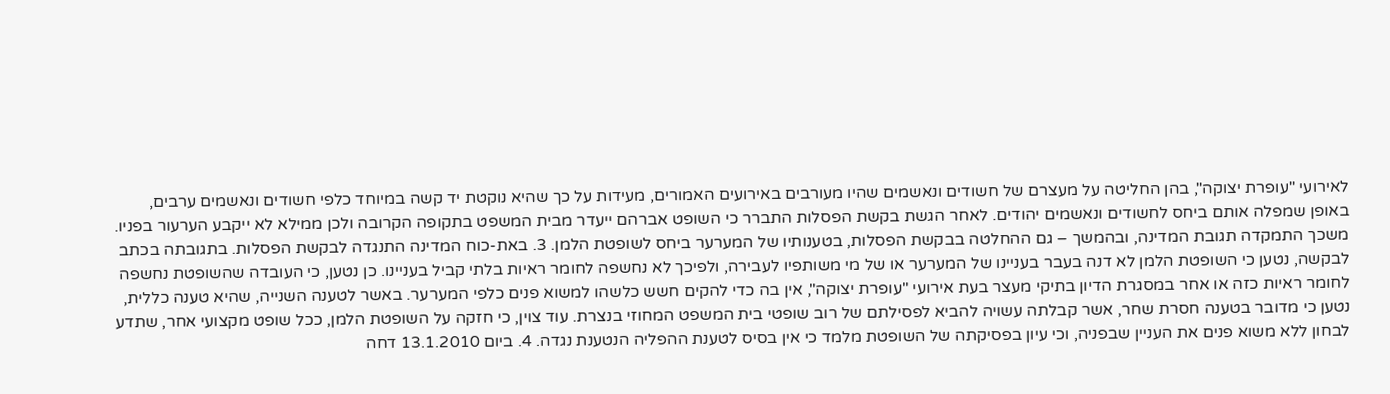לאירועי "עופרת יצוקה", בהן החליטה על מעצרם של חשודים ונאשמים שהיו מעורבים באירועים האמורים, מעידות על כך שהיא נוקטת יד קשה במיוחד כלפי חשודים ונאשמים ערבים, באופן שמפלה אותם ביחס לחשודים ונאשמים יהודים. לאחר הגשת בקשת הפסלות התברר כי השופט אברהם ייעדר מבית המשפט בתקופה הקרובה ולכן ממילא לא ייקבע הערעור בפניו. משכך התמקדה תגובת המדינה, ובהמשך – גם ההחלטה בבקשת הפסלות, בטענותיו של המערער ביחס לשופטת הלמן. 3. באת-כוח המדינה התנגדה לבקשת הפסלות. בתגובתה בכתב לבקשה, נטען כי השופטת הלמן לא דנה בעבר בעניינו של המערער או של מי משותפיו לעבירה, ולפיכך לא נחשפה לחומר ראיות בלתי קביל בעניינו. כן נטען, כי העובדה שהשופטת נחשפה לחומר ראיות כזה או אחר במסגרת הדיון בתיקי מעצר בעת אירועי "עופרת יצוקה", אין בה כדי להקים חשש כלשהו למשוא פנים כלפי המערער. באשר לטענה השנייה, שהיא טענה כללית, נטען כי מדובר בטענה חסרת שחר, אשר קבלתה עשויה להביא לפסילתם של רוב שופטי בית המשפט המחוזי בנצרת. עוד צוין, כי חזקה על השופטת הלמן, ככל שופט מקצועי אחר, שתדע לבחון ללא משוא פנים את העניין שבפניה, וכי עיון בפסיקתה של השופטת מלמד כי אין בסיס לטענת ההפליה הנטענת נגדה. 4. ביום 13.1.2010 דחה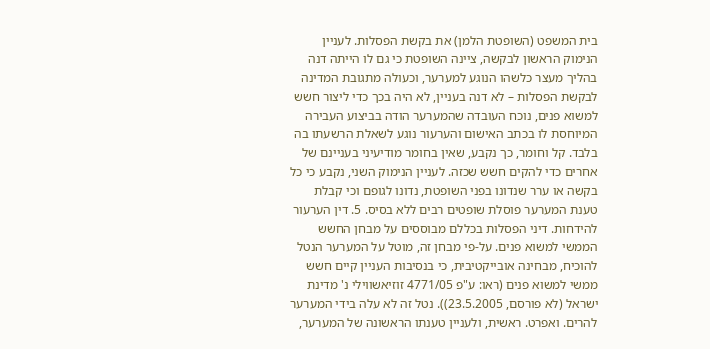בית המשפט (השופטת הלמן) את בקשת הפסלות. לעניין הנימוק הראשון לבקשה, ציינה השופטת כי גם לו הייתה דנה בהליך מעצר כלשהו הנוגע למערער, וכעולה מתגובת המדינה לבקשת הפסלות – לא דנה בעניין, לא היה בכך כדי ליצור חשש למשוא פנים, נוכח העובדה שהמערער הודה בביצוע העבירה המיוחסת לו בכתב האישום והערעור נוגע לשאלת הרשעתו בה בלבד. קל וחומר, כך נקבע, שאין בחומר מודיעיני בעניינם של אחרים כדי להקים חשש שכזה. לעניין הנימוק השני, נקבע כי כל בקשה או ערר שנדונו בפני השופטת, נדונו לגופם וכי קבלת טענת המערער פוסלת שופטים רבים ללא בסיס. 5. דין הערעור להידחות. דיני הפסלות בכללם מבוססים על מבחן החשש הממשי למשוא פנים. על-פי מבחן זה, מוטל על המערער הנטל להוכיח, מבחינה אובייקטיבית, כי בנסיבות העניין קיים חשש ממשי למשוא פנים (ראו: ע"פ 4771/05 זוזיאשווילי נ' מדינת ישראל (לא פורסם, 23.5.2005)). נטל זה לא עלה בידי המערער להרים. ואפרט. ראשית, ולעניין טענתו הראשונה של המערער,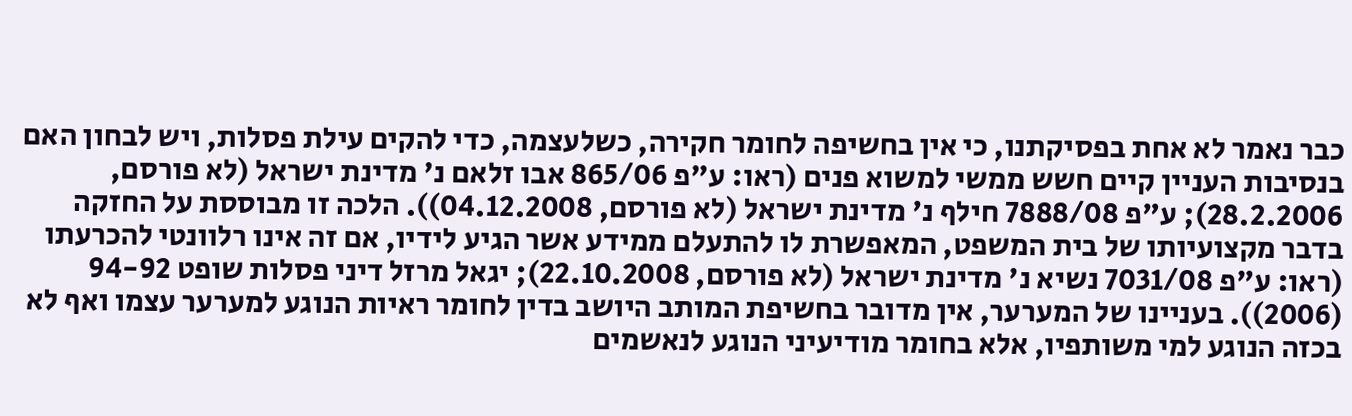כבר נאמר לא אחת בפסיקתנו, כי אין בחשיפה לחומר חקירה, כשלעצמה, כדי להקים עילת פסלות, ויש לבחון האם בנסיבות העניין קיים חשש ממשי למשוא פנים (ראו: ע"פ 865/06 אבו זלאם נ' מדינת ישראל (לא פורסם, 28.2.2006); ע"פ 7888/08 חילף נ' מדינת ישראל (לא פורסם, 04.12.2008)). הלכה זו מבוססת על החזקה בדבר מקצועיותו של בית המשפט, המאפשרת לו להתעלם ממידע אשר הגיע לידיו, אם זה אינו רלוונטי להכרעתו (ראו: ע"פ 7031/08 נשיא נ' מדינת ישראל (לא פורסם, 22.10.2008); יגאל מרזל דיני פסלות שופט 94-92 (2006)). בעניינו של המערער, אין מדובר בחשיפת המותב היושב בדין לחומר ראיות הנוגע למערער עצמו ואף לא בכזה הנוגע למי משותפיו, אלא בחומר מודיעיני הנוגע לנאשמים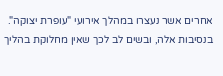אחרים אשר נעצרו במהלך אירועי "עופרת יצוקה". בנסיבות אלה, ובשים לב לכך שאין מחלוקת בהליך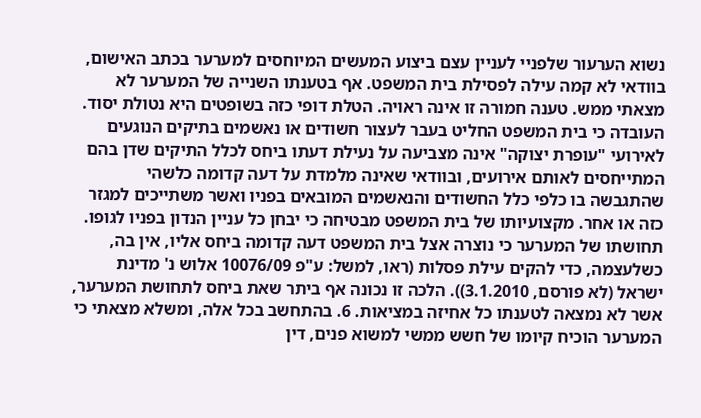נשוא הערעור שלפניי לעניין עצם ביצוע המעשים המיוחסים למערער בכתב האישום, בוודאי לא קמה עילה לפסילת בית המשפט. אף בטענתו השנייה של המערער לא מצאתי ממש. טענה חמורה זו אינה ראויה. הטלת דופי כזה בשופטים היא נטולת יסוד. העובדה כי בית המשפט החליט בעבר לעצור חשודים או נאשמים בתיקים הנוגעים לאירועי "עופרת יצוקה" אינה מצביעה על נעילת דעתו ביחס לכלל התיקים שדן בהם המתייחסים לאותם אירועים, ובוודאי שאינה מלמדת על דעה קדומה כלשהי שהתגבשה בו כלפי כלל החשודים והנאשמים המובאים בפניו ואשר משתייכים למגזר כזה או אחר. מקצועיותו של בית המשפט מבטיחה כי יבחן כל עניין הנדון בפניו לגופו. תחושתו של המערער כי נוצרה אצל בית המשפט דעה קדומה ביחס אליו, אין בה, כשלעצמה, כדי להקים עילת פסלות (ראו, למשל: ע"פ 10076/09 אלוש נ' מדינת ישראל (לא פורסם, 3.1.2010)). הלכה זו נכונה אף ביתר שאת ביחס לתחושת המערער, אשר לא נמצאה לטענתו כל אחיזה במציאות. 6. בהתחשב בכל אלה, ומשלא מצאתי כי המערער הוכיח קיומו של חשש ממשי למשוא פנים, דין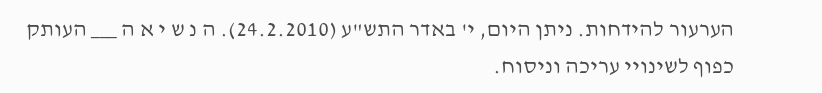הערעור להידחות. ניתן היום, י' באדר התש"ע (24.2.2010). ה נ ש י א ה ___ העותק כפוף לשינויי עריכה וניסוח.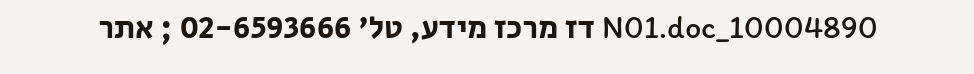10004890_N01.doc דז מרכז מידע, טל' 02-6593666 ; אתר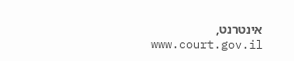אינטרנט, www.court.gov.il